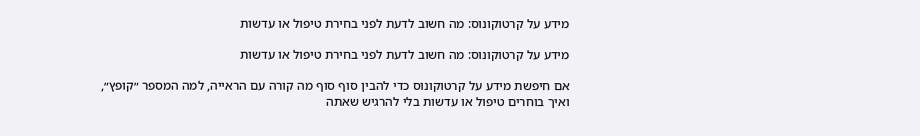מידע על קרטוקונוס: מה חשוב לדעת לפני בחירת טיפול או עדשות

מידע על קרטוקונוס: מה חשוב לדעת לפני בחירת טיפול או עדשות

אם חיפשת מידע על קרטוקונוס כדי להבין סוף סוף מה קורה עם הראייה, למה המספר ״קופץ״, ואיך בוחרים טיפול או עדשות בלי להרגיש שאתה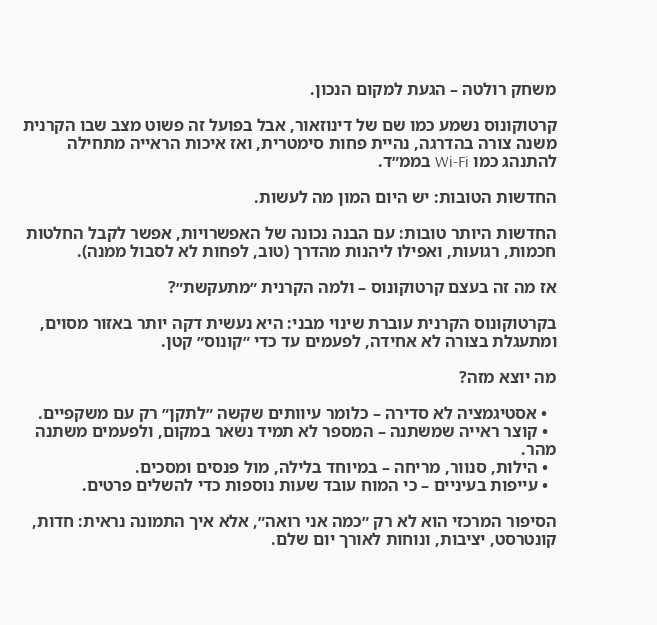משחק רולטה – הגעת למקום הנכון.

קרטוקונוס נשמע כמו שם של דינוזאור, אבל בפועל זה פשוט מצב שבו הקרנית משנה צורה בהדרגה, נהיית פחות סימטרית, ואז איכות הראייה מתחילה להתנהג כמו Wi-Fi בממ״ד.

החדשות הטובות: יש היום המון מה לעשות.

החדשות היותר טובות: עם הבנה נכונה של האפשרויות, אפשר לקבל החלטות חכמות, רגועות, ואפילו ליהנות מהדרך (טוב, לפחות לא לסבול ממנה).

אז מה זה בעצם קרטוקונוס – ולמה הקרנית ״מתעקשת״?

בקרטוקונוס הקרנית עוברת שינוי מבני: היא נעשית דקה יותר באזור מסוים, ומתעגלת בצורה לא אחידה, לפעמים עד כדי ״קונוס״ קטן.

מה יוצא מזה?

  • אסטיגמציה לא סדירה – כלומר עיוותים שקשה ״לתקן״ רק עם משקפיים.
  • קוצר ראייה שמשתנה – המספר לא תמיד נשאר במקום, ולפעמים משתנה מהר.
  • הילות, סנוור, מריחה – במיוחד בלילה, מול פנסים ומסכים.
  • עייפות בעיניים – כי המוח עובד שעות נוספות כדי להשלים פרטים.

הסיפור המרכזי הוא לא רק ״כמה אני רואה״, אלא איך התמונה נראית: חדות, קונטרסט, יציבות, ונוחות לאורך יום שלם.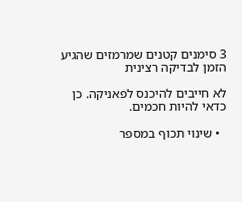3 סימנים קטנים שמרמזים שהגיע הזמן לבדיקה רצינית

לא חייבים להיכנס לפאניקה. כן כדאי להיות חכמים.

  • שינוי תכוף במספר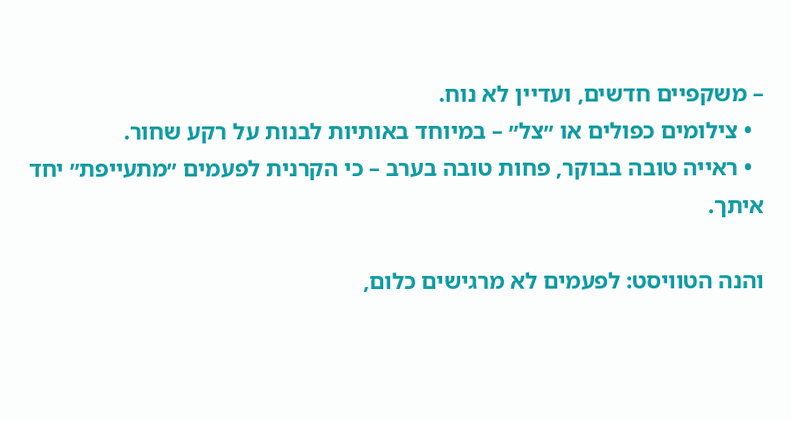– משקפיים חדשים, ועדיין לא נוח.
  • צילומים כפולים או ״צל״ – במיוחד באותיות לבנות על רקע שחור.
  • ראייה טובה בבוקר, פחות טובה בערב – כי הקרנית לפעמים ״מתעייפת״ יחד איתך.

והנה הטוויסט: לפעמים לא מרגישים כלום,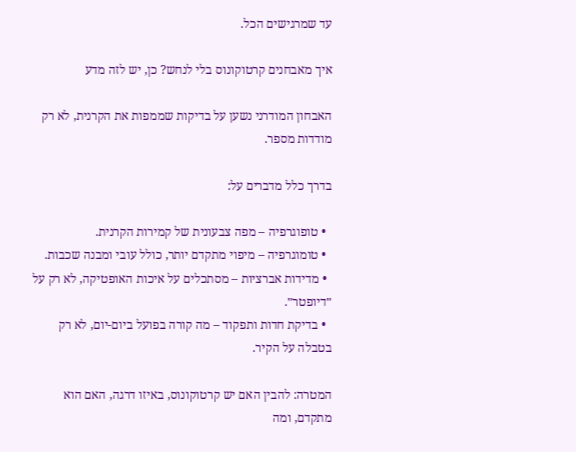עד שמרגישים הכל.

איך מאבחנים קרטוקונוס בלי לנחש? כן, יש לזה מדע

האבחון המודרני נשען על בדיקות שממפות את הקרנית, לא רק מודדות מספר.

בדרך כלל מדברים על:

  • טופוגרפיה – מפה צבעונית של קמירות הקרנית.
  • טומוגרפיה – מיפוי מתקדם יותר, כולל עובי ומבנה שכבות.
  • מדידות אברציות – מסתכלים על איכות האופטיקה, לא רק על ״דיופטר״.
  • בדיקת חדות ותפקוד – מה קורה בפועל ביום-יום, לא רק בטבלה על הקיר.

המטרה: להבין האם יש קרטוקונוס, באיזו דרגה, האם הוא מתקדם, ומה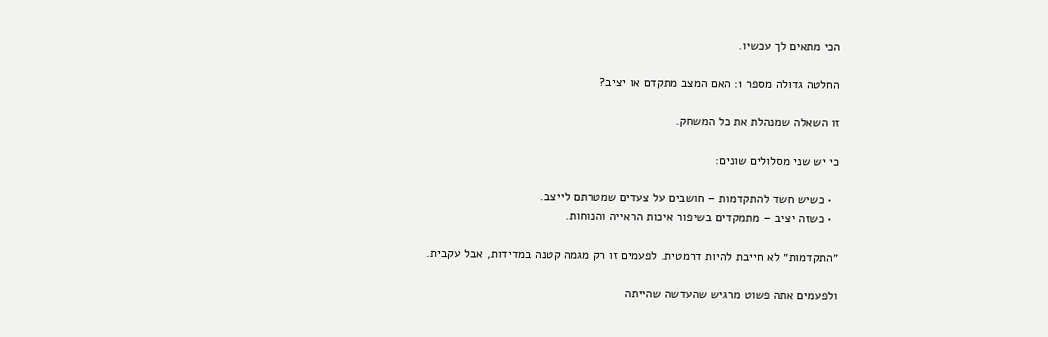הכי מתאים לך עכשיו.

החלטה גדולה מספר 1: האם המצב מתקדם או יציב?

זו השאלה שמנהלת את כל המשחק.

כי יש שני מסלולים שונים:

  • כשיש חשד להתקדמות – חושבים על צעדים שמטרתם לייצב.
  • כשזה יציב – מתמקדים בשיפור איכות הראייה והנוחות.

״התקדמות״ לא חייבת להיות דרמטית. לפעמים זו רק מגמה קטנה במדידות, אבל עקבית.

ולפעמים אתה פשוט מרגיש שהעדשה שהייתה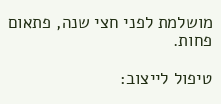מושלמת לפני חצי שנה, פתאום פחות.

טיפול לייצוב: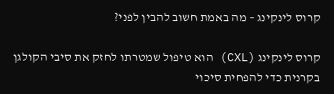קרוס לינקינג – מה באמת חשוב להבין לפני?

קרוס לינקינג (CXL) הוא טיפול שמטרתו לחזק את סיבי הקולגן בקרנית כדי להפחית סיכוי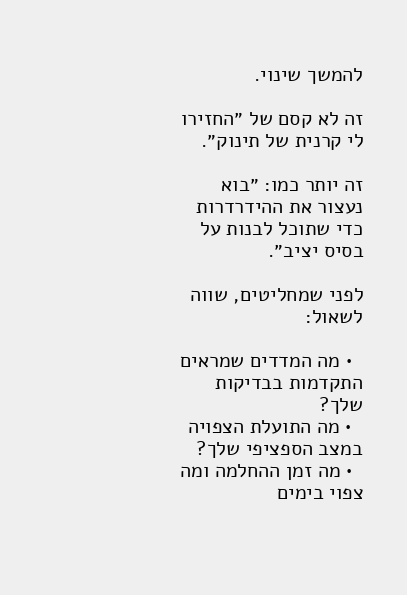להמשך שינוי.

זה לא קסם של ״החזירו לי קרנית של תינוק״.

זה יותר כמו: ״בוא נעצור את ההידרדרות כדי שתוכל לבנות על בסיס יציב״.

לפני שמחליטים, שווה לשאול:

  • מה המדדים שמראים התקדמות בבדיקות שלך?
  • מה התועלת הצפויה במצב הספציפי שלך?
  • מה זמן ההחלמה ומה צפוי בימים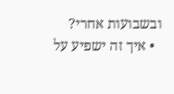ובשבועות אחרי?
  • איך זה ישפיע על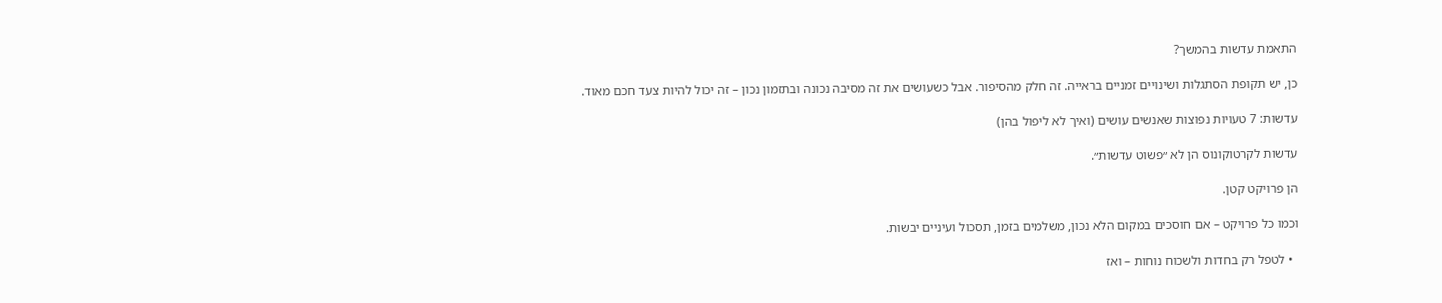התאמת עדשות בהמשך?

כן, יש תקופת הסתגלות ושינויים זמניים בראייה. זה חלק מהסיפור. אבל כשעושים את זה מסיבה נכונה ובתזמון נכון – זה יכול להיות צעד חכם מאוד.

עדשות: 7 טעויות נפוצות שאנשים עושים (ואיך לא ליפול בהן)

עדשות לקרטוקונוס הן לא ״פשוט עדשות״.

הן פרויקט קטן.

וכמו כל פרויקט – אם חוסכים במקום הלא נכון, משלמים בזמן, תסכול ועיניים יבשות.

  • לטפל רק בחדות ולשכוח נוחות – ואז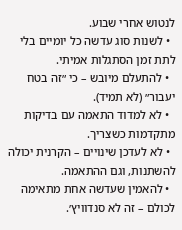לנטוש אחרי שבוע.
  • לשנות סוג עדשה כל יומיים בלי לתת זמן הסתגלות אמיתי.
  • להתעלם מיובש – כי ״זה בטח יעבור״ (לא תמיד).
  • לא למדוד התאמה עם בדיקות מתקדמות כשצריך.
  • לא לעדכן שינויים – הקרנית יכולה להשתנות, וגם ההתאמה.
  • להאמין שעדשה אחת מתאימה לכולם – זה לא סנדוויץ׳.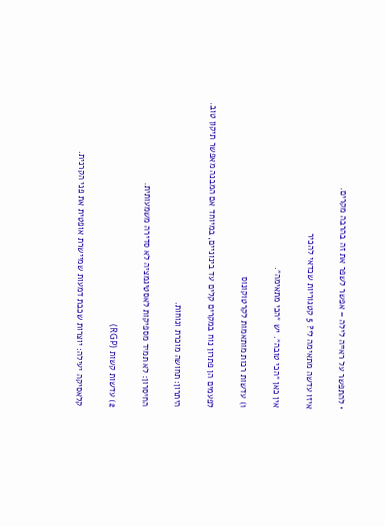• להתפשר על ראייה לילה – אפשר לשפר את זה בהרבה מקרים.

איזו עדשה מתאימה לי? 5 קטגוריות שכדאי להכיר

אין כאן ״הכי טובה״. יש ״הכי מתאימה״.

1) עדשות רכות מותאמות לקרטוקונוס

לפעמים הן פתרון נוח במקרים קלים עד בינוניים, במיוחד אם המבנה מאפשר תיקון טוב.

היתרון: תחושה מוכרת ונוחות.

החיסרון: לא תמיד מספיקות לאסטיגמציה לא סדירה משמעותית.

2) עדשות קשות (RGP)

קלאסיקה יעילה: יוצרות שכבת דמעות שמיישרת אופטית את פני הקרנית.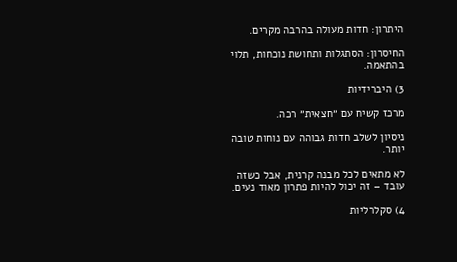היתרון: חדות מעולה בהרבה מקרים.

החיסרון: הסתגלות ותחושת נוכחות, תלוי בהתאמה.

3) היברידיות

מרכז קשיח עם ״חצאית״ רכה.

ניסיון לשלב חדות גבוהה עם נוחות טובה יותר.

לא מתאים לכל מבנה קרנית, אבל כשזה עובד – זה יכול להיות פתרון מאוד נעים.

4) סקלרליות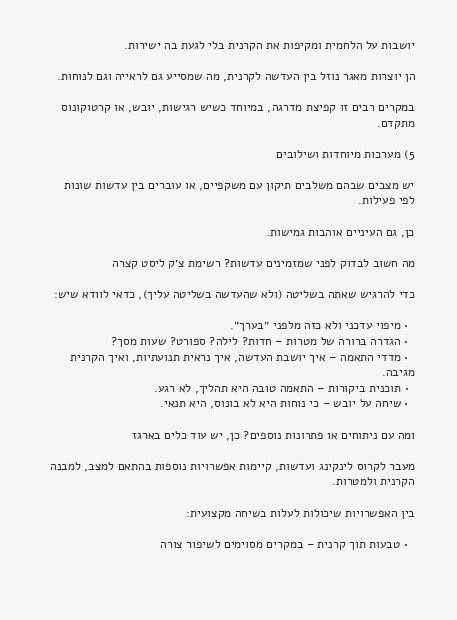יושבות על הלחמית ומקיפות את הקרנית בלי לגעת בה ישירות.

הן יוצרות מאגר נוזל בין העדשה לקרנית, מה שמסייע גם לראייה וגם לנוחות.

במקרים רבים זו קפיצת מדרגה, במיוחד כשיש רגישות, יובש, או קרטוקונוס מתקדם.

5) מערכות מיוחדות ושילובים

יש מצבים שבהם משלבים תיקון עם משקפיים, או עוברים בין עדשות שונות לפי פעילות.

כן, גם העיניים אוהבות גמישות.

מה חשוב לבדוק לפני שמזמינים עדשות? רשימת צ׳ק ליסט קצרה

כדי להרגיש שאתה בשליטה (ולא שהעדשה בשליטה עליך), כדאי לוודא שיש:

  • מיפוי עדכני ולא כזה מלפני ״בערך״.
  • הגדרה ברורה של מטרות – חדות? לילה? ספורט? שעות מסך?
  • מדדי התאמה – איך יושבת העדשה, איך נראית תנועתיות, ואיך הקרנית מגיבה.
  • תוכנית ביקורות – התאמה טובה היא תהליך, לא רגע.
  • שיחה על יובש – כי נוחות היא לא בונוס, היא תנאי.

ומה עם ניתוחים או פתרונות נוספים? כן, יש עוד כלים בארגז

מעבר לקרוס לינקינג ועדשות, קיימות אפשרויות נוספות בהתאם למצב, למבנה הקרנית ולמטרות.

בין האפשרויות שיכולות לעלות בשיחה מקצועית:

  • טבעות תוך קרנית – במקרים מסוימים לשיפור צורה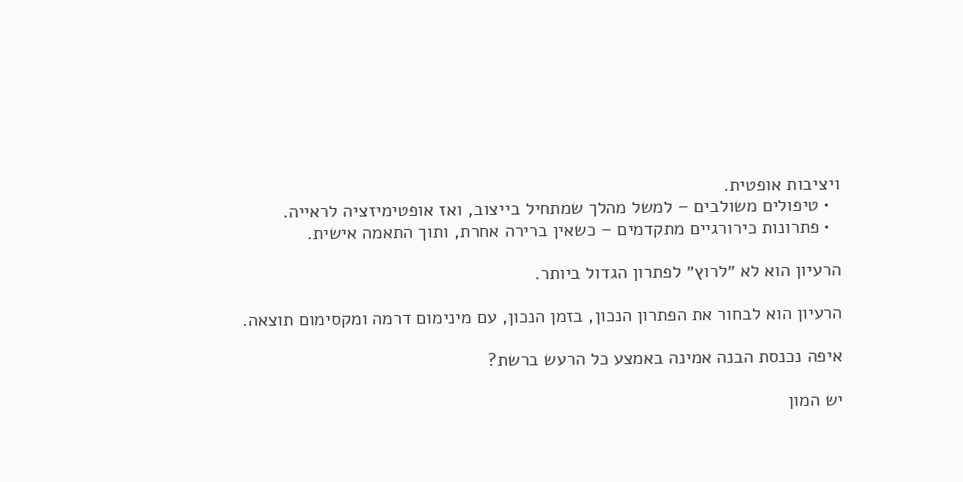ויציבות אופטית.
  • טיפולים משולבים – למשל מהלך שמתחיל בייצוב, ואז אופטימיזציה לראייה.
  • פתרונות כירורגיים מתקדמים – כשאין ברירה אחרת, ותוך התאמה אישית.

הרעיון הוא לא ״לרוץ״ לפתרון הגדול ביותר.

הרעיון הוא לבחור את הפתרון הנכון, בזמן הנכון, עם מינימום דרמה ומקסימום תוצאה.

איפה נכנסת הבנה אמינה באמצע כל הרעש ברשת?

יש המון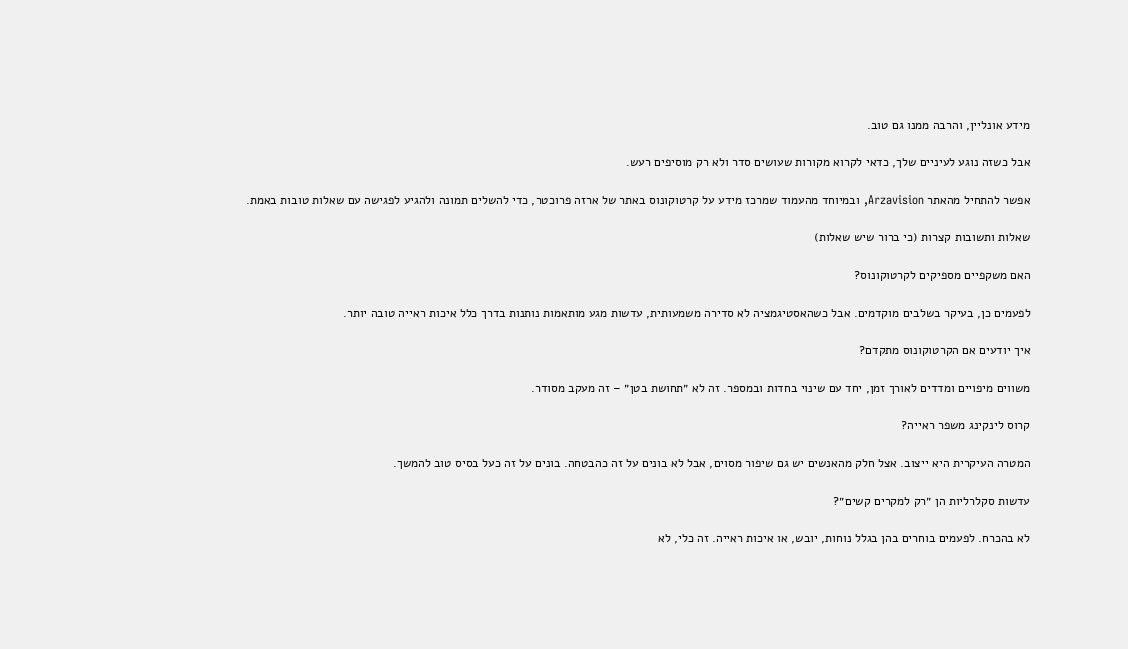מידע אונליין, והרבה ממנו גם טוב.

אבל כשזה נוגע לעיניים שלך, כדאי לקרוא מקורות שעושים סדר ולא רק מוסיפים רעש.

אפשר להתחיל מהאתר Arzavision, ובמיוחד מהעמוד שמרכז מידע על קרטוקונוס באתר של ארזה פרוכטר, כדי להשלים תמונה ולהגיע לפגישה עם שאלות טובות באמת.

שאלות ותשובות קצרות (כי ברור שיש שאלות)

האם משקפיים מספיקים לקרטוקונוס?

לפעמים כן, בעיקר בשלבים מוקדמים. אבל כשהאסטיגמציה לא סדירה משמעותית, עדשות מגע מותאמות נותנות בדרך כלל איכות ראייה טובה יותר.

איך יודעים אם הקרטוקונוס מתקדם?

משווים מיפויים ומדדים לאורך זמן, יחד עם שינוי בחדות ובמספר. זה לא ״תחושת בטן״ – זה מעקב מסודר.

קרוס לינקינג משפר ראייה?

המטרה העיקרית היא ייצוב. אצל חלק מהאנשים יש גם שיפור מסוים, אבל לא בונים על זה כהבטחה. בונים על זה כעל בסיס טוב להמשך.

עדשות סקלרליות הן ״רק למקרים קשים״?

לא בהכרח. לפעמים בוחרים בהן בגלל נוחות, יובש, או איכות ראייה. זה כלי, לא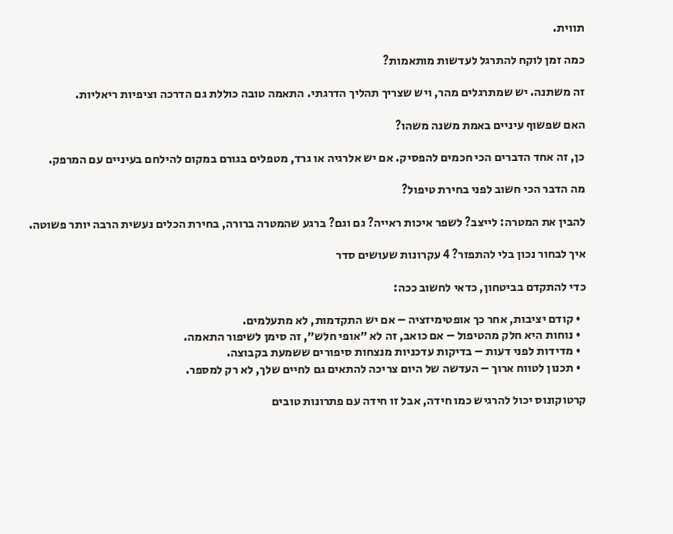תווית.

כמה זמן לוקח להתרגל לעדשות מותאמות?

זה משתנה. יש שמתרגלים מהר, ויש שצריך תהליך הדרגתי. התאמה טובה כוללת גם הדרכה וציפיות ריאליות.

האם שפשוף עיניים באמת משנה משהו?

כן, זה אחד הדברים הכי חכמים להפסיק. אם יש אלרגיה או גרד, מטפלים בגורם במקום להילחם בעיניים עם המרפק.

מה הדבר הכי חשוב לפני בחירת טיפול?

להבין את המטרה: לייצב? לשפר איכות ראייה? גם וגם? ברגע שהמטרה ברורה, בחירת הכלים נעשית הרבה יותר פשוטה.

איך לבחור נכון בלי להתפזר? 4 עקרונות שעושים סדר

כדי להתקדם בביטחון, כדאי לחשוב ככה:

  • קודם יציבות, אחר כך אופטימיזציה – אם יש התקדמות, לא מתעלמים.
  • נוחות היא חלק מהטיפול – אם כואב, זה לא ״אופי חלש״, זה סימן לשיפור התאמה.
  • מדידות לפני דעות – בדיקות עדכניות מנצחות סיפורים ששמעת בקבוצה.
  • תכנון לטווח ארוך – העדשה של היום צריכה להתאים גם לחיים שלך, לא רק למספר.

קרטוקונוס יכול להרגיש כמו חידה, אבל זו חידה עם פתרונות טובים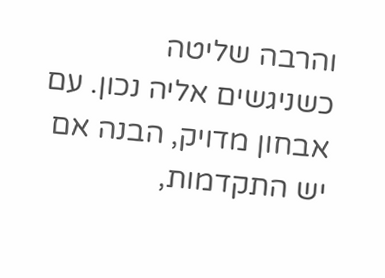והרבה שליטה כשניגשים אליה נכון. עם אבחון מדויק, הבנה אם יש התקדמות,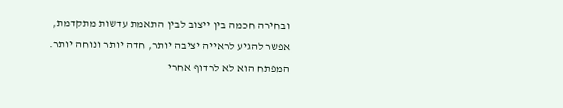ובחירה חכמה בין ייצוב לבין התאמת עדשות מתקדמת, אפשר להגיע לראייה יציבה יותר, חדה יותר ונוחה יותר. המפתח הוא לא לרדוף אחרי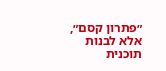״פתרון קסם״, אלא לבנות תוכנית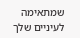שמתאימה לעיניים שלך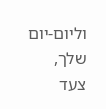וליום-יום שלך, צעד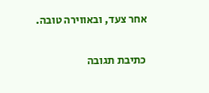אחר צעד, ובאווירה טובה.

כתיבת תגובה